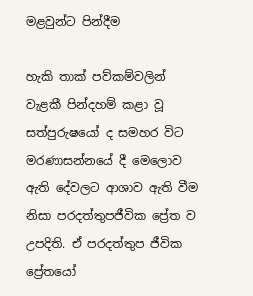මළවුන්ට පින්දීම

හැකි තාක් පව්කම්වලින් වැළකී පින්දහම් කළා වූ සත්පුරුෂයෝ ද සමහර විට මරණාසන්නයේ දී මෙලොව ඇති දේවලට ආශාව ඇති වීම නිසා පරදත්තුපජීවික ප්‍රේත ව උපදිති. ඒ පරදත්තුප ජීවික ප්‍රේතයෝ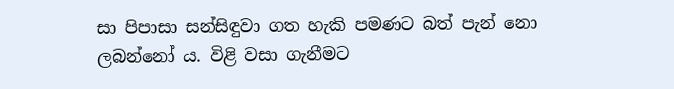සා පිපාසා සන්සිඳුවා ගත හැකි පමණට බත් පැන් නො ලබන්නෝ ය. විළි වසා ගැනීමට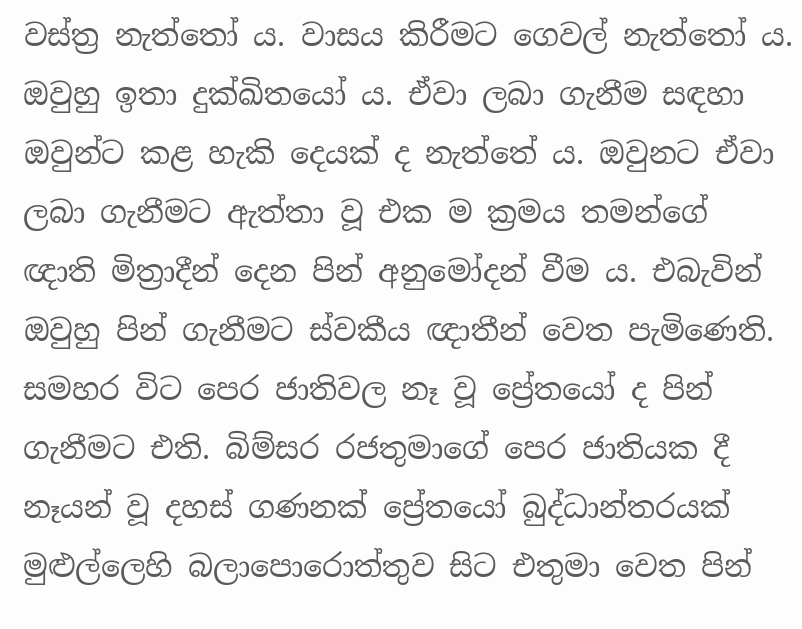වස්ත්‍ර‍ නැත්තෝ ය. වාසය කිරීමට ගෙවල් නැත්තෝ ය. ඔවුහු ඉතා දුක්ඛිතයෝ ය. ඒවා ලබා ගැනීම සඳහා ඔවුන්ට කළ හැකි දෙයක් ද නැත්තේ ය. ඔවුනට ඒවා ලබා ගැනීමට ඇත්තා වූ එක ම ක්‍ර‍මය තමන්ගේ ඥාති මිත්‍රාදීන් දෙන පින් අනුමෝදන් වීම ය. එබැවින් ඔවුහු පින් ගැනීමට ස්වකීය ඥාතීන් වෙත පැමිණෙති. සමහර විට පෙර ජාතිවල නෑ වූ ප්‍රේතයෝ ද පින් ගැනීමට එති. බිම්සර රජතුමාගේ පෙර ජාතියක දී නෑයන් වූ දහස් ගණනක් ප්‍රේතයෝ බුද්ධාන්තරයක් මුළුල්ලෙහි බලාපොරොත්තුව සිට එතුමා වෙත පින්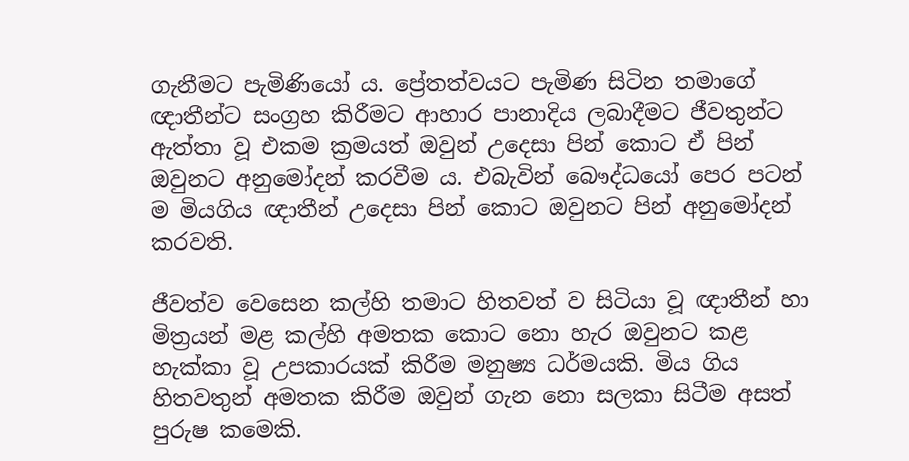ගැනීමට පැමිණියෝ ය. ප්‍රේතත්වයට පැමිණ සිටින තමාගේ ඥාතීන්ට සංග්‍ර‍හ කිරීමට ආහාර පානාදිය ලබාදීමට ජීවතුන්ට ඇත්තා වූ එකම ක්‍ර‍මයත් ඔවුන් උදෙසා පින් කොට ඒ පින් ඔවුනට අනුමෝදන් කරවීම ය. එබැවින් බෞද්ධයෝ පෙර පටන් ම මියගිය ඥාතීන් උදෙසා පින් කොට ඔවුනට පින් අනුමෝදන් කරවති.

ජීවත්ව වෙසෙන කල්හි තමාට හිතවත් ව සිටියා වූ ඥාතීන් හා මිත්‍ර‍යන් මළ කල්හි අමතක කොට නො හැර ඔවුනට කළ හැක්කා වූ උපකාරයක් කිරීම මනුෂ්‍ය ධර්මයකි. මිය ගිය හිතවතුන් අමතක කිරීම ඔවුන් ගැන නො සලකා සිටීම අසත් පුරුෂ කමෙකි.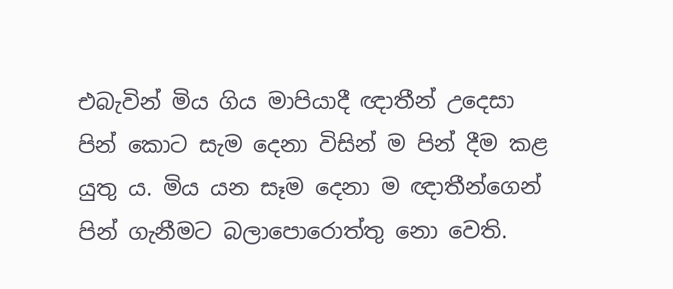එබැවින් මිය ගිය මාපියාදී ඥාතීන් උදෙසා පින් කොට සැම දෙනා විසින් ම පින් දීම කළ යුතු ය. මිය යන සෑම දෙනා ම ඥාතීන්ගෙන් පින් ගැනීමට බලාපොරොත්තු නො වෙති.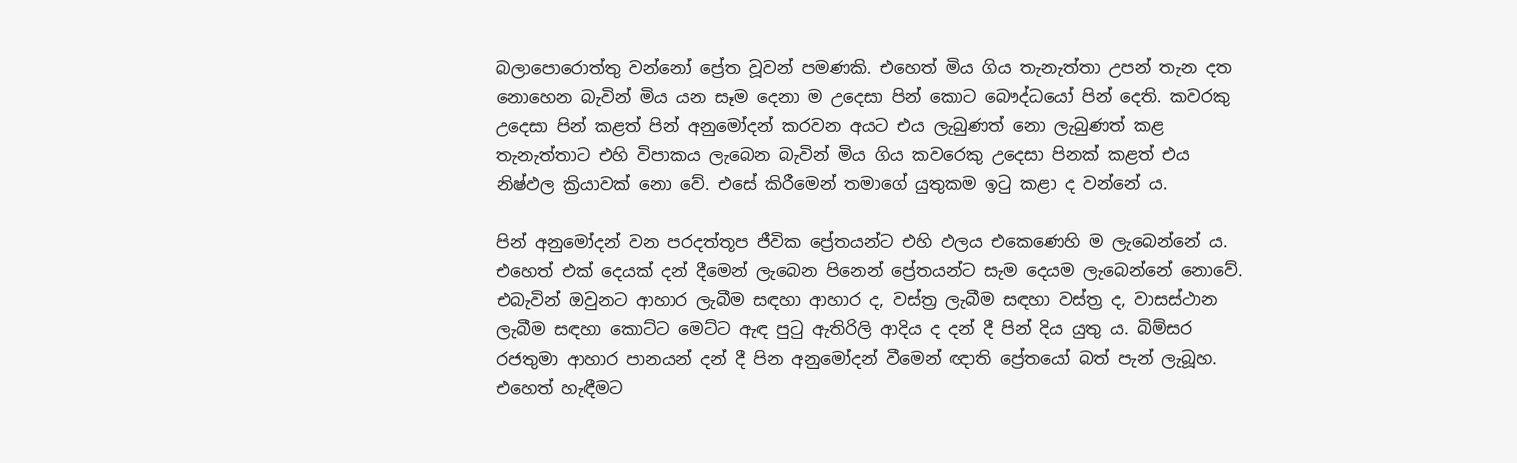බලාපොරොත්තු වන්නෝ ප්‍රේත වූවන් පමණකි. එහෙත් මිය ගිය තැනැත්තා උපන් තැන දත නොහෙන බැවින් මිය යන සෑම දෙනා ම උදෙසා පින් කොට බෞද්ධයෝ පින් දෙති. කවරකු උදෙසා පින් කළත් පින් අනුමෝදන් කරවන අයට එය ලැබුණත් නො ලැබුණත් කළ තැනැත්තාට එහි විපාකය ලැබෙන බැවින් මිය ගිය කවරෙකු උදෙසා පිනක් කළත් එය නිෂ්ඵල ක්‍රියාවක් නො වේ. එසේ කිරීමෙන් තමාගේ යුතුකම ඉටු කළා ද වන්නේ ය.

පින් අනුමෝදන් වන පරදත්තූප ජීවික ප්‍රේතයන්ට එහි ඵලය එකෙණෙහි ම ලැබෙන්නේ ය. එහෙත් එක් දෙයක් දන් දීමෙන් ලැබෙන පිනෙන් ප්‍රේතයන්ට සැම දෙයම ලැබෙන්නේ නොවේ. එබැවින් ඔවුනට ආහාර ලැබීම සඳහා ආහාර ද, වස්ත්‍ර‍ ලැබීම සඳහා වස්ත්‍ර‍ ද, වාසස්ථාන ලැබීම සඳහා කොට්ට මෙට්ට ඇඳ පුටු ඇතිරිලි ආදිය ද දන් දී පින් දිය යුතු ය. බිම්සර රජතුමා ආහාර පානයන් දන් දී පින අනුමෝදන් වීමෙන් ඥාති ප්‍රේතයෝ බත් පැන් ලැබූහ. එහෙත් හැඳීමට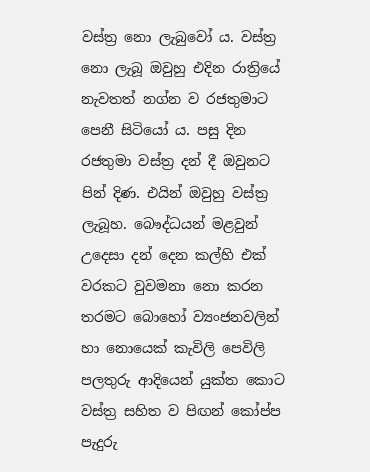වස්ත්‍ර‍ නො ලැබුවෝ ය. වස්ත්‍ර‍ නො ලැබූ ඔවුහු එදින රාත්‍රියේ නැවතත් නග්න ව රජතුමාට පෙනී සිටියෝ ය. පසු දින රජතුමා වස්ත්‍ර‍ දන් දී ඔවුනට පින් දිණ. එයින් ඔවුහු වස්ත්‍ර‍ ලැබූහ. බෞද්ධයන් මළවුන් උදෙසා දන් දෙන කල්හි එක් වරකට වුවමනා නො කරන තරමට බොහෝ ව්‍යංජනවලින් හා නොයෙක් කැවිලි පෙවිලි පලතුරු ආදියෙන් යුක්ත කොට වස්ත්‍ර‍ සහිත ව පිඟන් කෝප්ප පැදුරු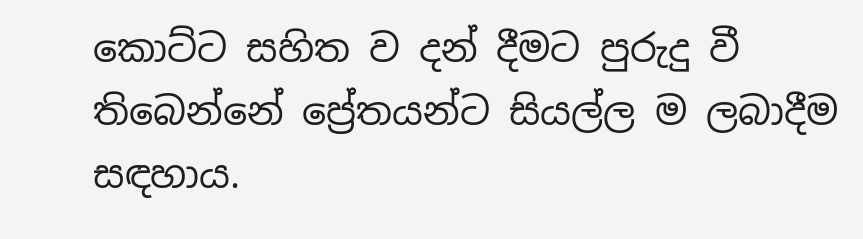කොට්ට සහිත ව දන් දීමට පුරුදු වී තිබෙන්නේ ප්‍රේතයන්ට සියල්ල ම ලබාදීම සඳහාය.